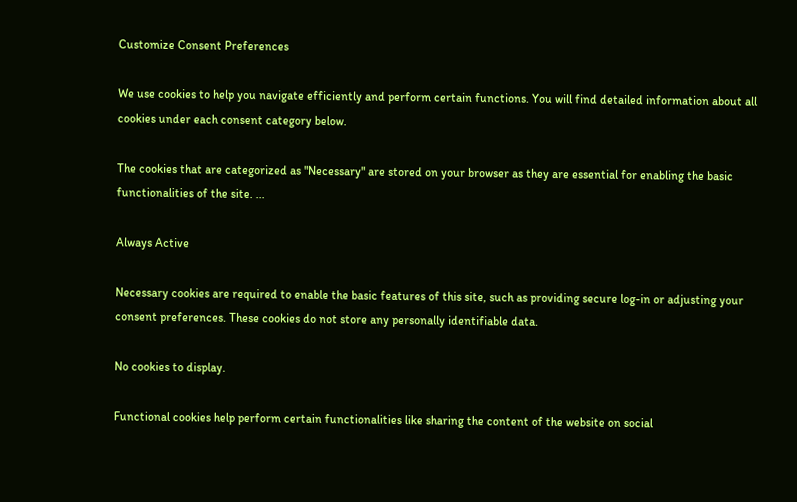Customize Consent Preferences

We use cookies to help you navigate efficiently and perform certain functions. You will find detailed information about all cookies under each consent category below.

The cookies that are categorized as "Necessary" are stored on your browser as they are essential for enabling the basic functionalities of the site. ...

Always Active

Necessary cookies are required to enable the basic features of this site, such as providing secure log-in or adjusting your consent preferences. These cookies do not store any personally identifiable data.

No cookies to display.

Functional cookies help perform certain functionalities like sharing the content of the website on social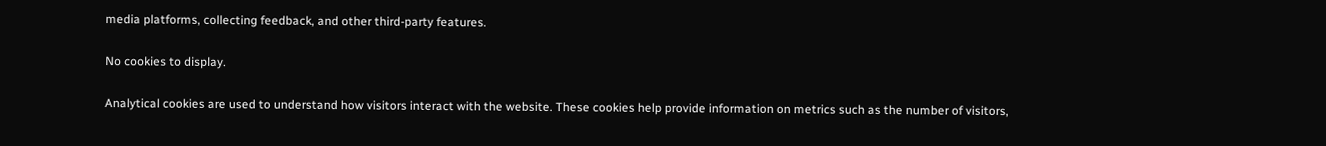media platforms, collecting feedback, and other third-party features.

No cookies to display.

Analytical cookies are used to understand how visitors interact with the website. These cookies help provide information on metrics such as the number of visitors,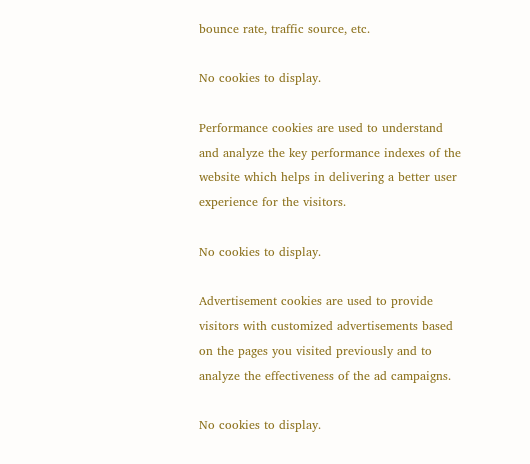bounce rate, traffic source, etc.

No cookies to display.

Performance cookies are used to understand and analyze the key performance indexes of the website which helps in delivering a better user experience for the visitors.

No cookies to display.

Advertisement cookies are used to provide visitors with customized advertisements based on the pages you visited previously and to analyze the effectiveness of the ad campaigns.

No cookies to display.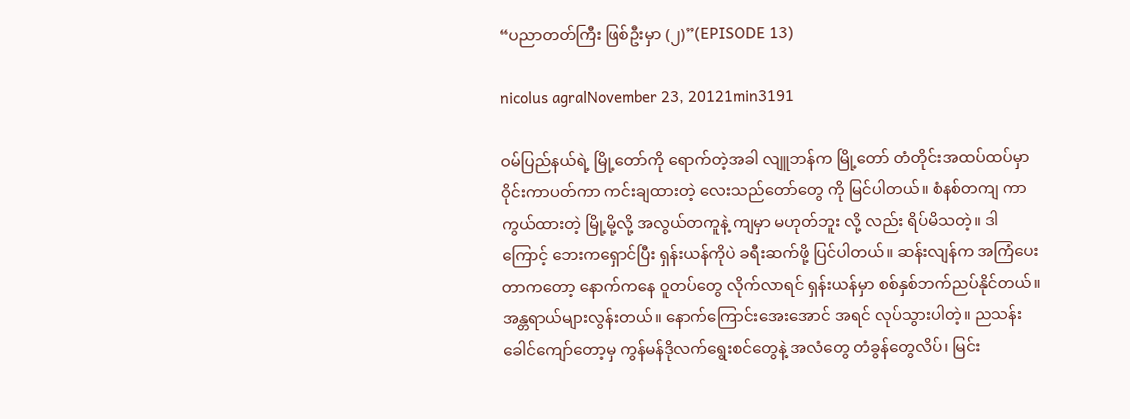“ပညာတတ်ကြီး ဖြစ်ဦးမှာ (၂)”(EPISODE 13)

nicolus agralNovember 23, 20121min3191

ဝမ်ပြည်နယ်ရဲ့ မြို့တော်ကို ရောက်တဲ့အခါ လျူဘန်က မြို့တော် တံတိုင်းအထပ်ထပ်မှာ ဝိုင်းကာပတ်ကာ ကင်းချထားတဲ့ လေးသည်တော်တွေ ကို မြင်ပါတယ်။ စံနစ်တကျ ကာကွယ်ထားတဲ့ မြို့မို့လို့ အလွယ်တကူနဲ့ ကျမှာ မဟုတ်ဘူး လို့ လည်း ရိပ်မိသတဲ့။ ဒါကြောင့် ဘေးကရှောင်ပြီး ရှန်းယန်ကိုပဲ ခရီးဆက်ဖို့ ပြင်ပါတယ်။ ဆန်းလျန်က အကြံပေးတာကတော့ နောက်ကနေ ဝူတပ်တွေ လိုက်လာရင် ရှန်းယန်မှာ စစ်နှစ်ဘက်ညပ်နိုင်တယ်။ အန္တရာယ်များလွန်းတယ်။ နောက်ကြောင်းအေးအောင် အရင် လုပ်သွားပါတဲ့။ ညသန်းခေါင်ကျော်တော့မှ ကွန်မန်ဒိုလက်ရွေးစင်တွေနဲ့ အလံတွေ တံခွန်တွေလိပ်၊ မြင်း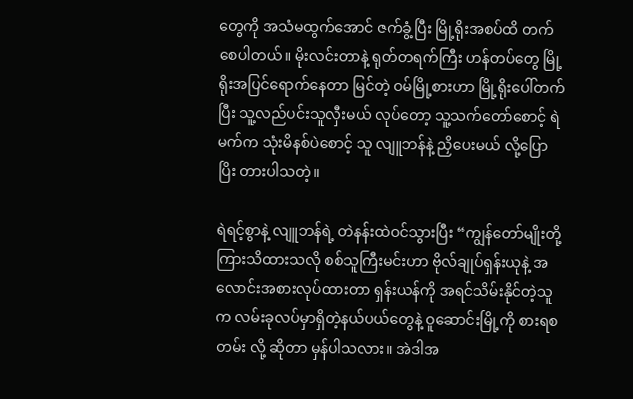တွေကို အသံမထွက်အောင် ဇက်ခွံ့ပြီး မြို့ရိုးအစပ်ထိ တက်စေပါတယ်။ မိုးလင်းတာနဲ့ ရုတ်တရက်ကြီး ဟန်တပ်တွေ မြို့ရိုးအပြင်ရောက်နေတာ မြင်တဲ့ ဝမ်မြို့စားဟာ မြို့ရိုးပေါ်တက်ပြီး သူ့လည်ပင်းသူလှီးမယ် လုပ်တော့ သူ့သက်တော်စောင့် ရဲမက်က သုံးမိနစ်ပဲစောင့် သူ လျူဘန်နဲ့ ညှိပေးမယ် လို့ပြောပြိး တားပါသတဲ့။

ရဲရင့်စွာနဲ့ လျူဘန်ရဲ့ တဲနန်းထဲဝင်သွားပြီး “ကျွန်တော်မျိုးတို့ ကြားသိထားသလို စစ်သူကြီးမင်းဟာ ဗိုလ်ချုပ်ရှန်းယုနဲ့ အလောင်းအစားလုပ်ထားတာ ရှန်းယန်ကို အရင်သိမ်းနိုင်တဲ့သူက လမ်းခုလပ်မှာရှိတဲ့နယ်ပယ်တွေနဲ့ ဝူဆောင်းမြို့ကို စားရစတမ်း လို့ ဆိုတာ မှန်ပါသလား။ အဲဒါအ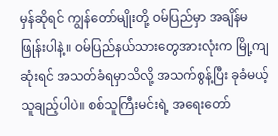မှန်ဆိုရင် ကျွန်တော်မျိုးတို့ ဝမ်ပြည်မှာ အချိန်မဖြုန်းပါနဲ့။ ဝမ်ပြည်နယ်သားတွေအားလုံးက မြို့ကျဆုံးရင် အသတ်ခံရမှာသိလို့ အသက်စွန့်ပြီး ခုခံမယ့်သူချည့်ပါပဲ။ စစ်သူကြီးမင်းရဲ့ အရေးတော်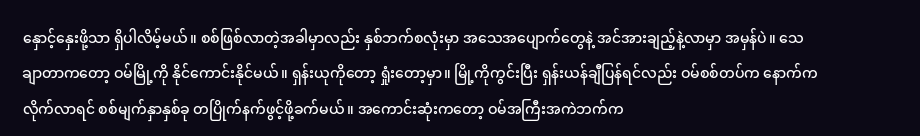နှောင့်နှေးဖို့သာ ရှိပါလိမ့်မယ်။ စစ်ဖြစ်လာတဲ့အခါမှာလည်း နှစ်ဘက်စလုံးမှာ အသေအပျောက်တွေနဲ့ အင်အားချည့်နဲ့လာမှာ အမှန်ပဲ။ သေချာတာကတော့ ဝမ်မြို့ကို နိုင်ကောင်းနိုင်မယ်။ ရှန်းယုကိုတော့ ရှုံးတော့မှာ။ မြို့ကိုကွင်းပြီး ရှန်းယန်ချီပြန်ရင်လည်း ဝမ်စစ်တပ်က နောက်ကလိုက်လာရင် စစ်မျက်နှာနှစ်ခု တပြိုက်နက်ဖွင့်ဖို့ခက်မယ်။ အကောင်းဆုံးကတော့ ဝမ်အကြီးအကဲဘက်က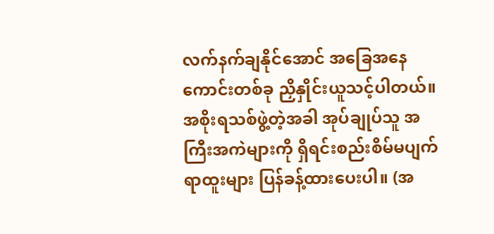လက်နက်ချနိုင်အောင် အခြေအနေကောင်းတစ်ခု ညှိနှိုင်းယူသင့်ပါတယ်။ အစိုးရသစ်ဖွဲ့တဲ့အခါ အုပ်ချုပ်သူ အကြီးအကဲများကို ရှိရင်းစည်းစိမ်မပျက် ရာထူးများ ပြန်ခန့်ထားပေးပါ။ (အ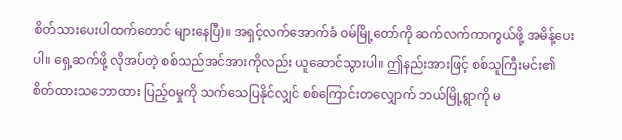စိတ်သားပေးပါထက်တောင် များနေပြီ)။ အရှင့်လက်အောက်ခံ ဝမ်မြို့တော်ကို ဆက်လက်ကာကွယ်ဖို့ အမိန့်ပေးပါ။ ရှေ့ဆက်ဖို့ လိုအပ်တဲ့ စစ်သည်အင်အားကိုလည်း ယူဆောင်သွားပါ။ ဤနည်းအားဖြင့် စစ်သူကြီးမင်း၏ စိတ်ထားသဘောထား ပြည့်ဝမှုကို သက်သေပြနိုင်လျှင် စစ်ကြောင်းတလျှောက် ဘယ်မြို့ရွာကို မ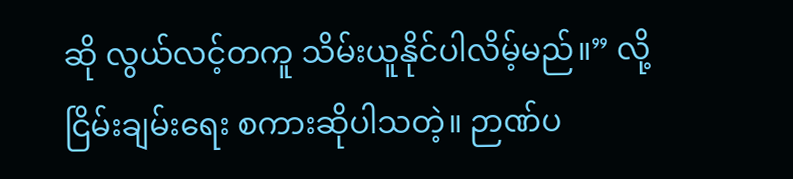ဆို လွယ်လင့်တကူ သိမ်းယူနိုင်ပါလိမ့်မည်။” လို့ ငြိမ်းချမ်းရေး စကားဆိုပါသတဲ့။ ဉာဏ်ပ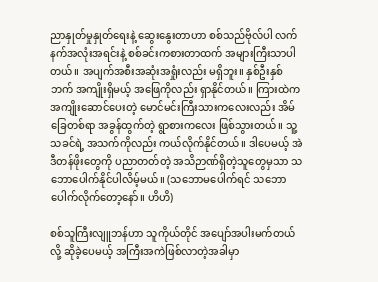ညာနှုတ်မှုနှုတ်ရေးနဲ့ ဆွေးနွေးတာဟာ စစ်သည်ဗိုလ်ပါ လက်နက်အလုံးအရင်းနဲ့ စစ်ခင်းကစားတာထက် အများကြီးသာပါတယ်။ အပျက်အစီးအဆုံးအရှုံးလည်း မရှိဘူး။ နှစ်ဦးနှစ်ဘက် အကျိုးရှိမယ့် အဖြေကိုလည်း ရှာနိုင်တယ်။ ကြားထဲက အကျိုးဆောင်ပေးတဲ့ မောင်မင်းကြီးသားကလေးလည်း အိမ်ခြေတစ်ရာ အခွန်ထွက်တဲ့ ရွာစားကလေး ဖြစ်သွားတယ်။ သူ့သခင်ရဲ့ အသက်ကိုလည်း ကယ်လိုက်နိုင်တယ်။ ဒါပေမယ့် အဲဒီတန်ဖိုးတွေကို ပညာတတ်တဲ့ အသိဉာဏ်ရှိတဲ့သူတွေမှသာ သဘောပေါက်နိုင်ပါလိမ့်မယ်။ (သဘောမပေါက်ရင် သဘောပေါက်လိုက်တော့နော်။ ဟိဟိ)

စစ်သူကြီးလျူဘန်ဟာ သူကိုယ်တိုင် အပျော်အပါးမက်တယ် လို့ ဆိုခဲ့ပေမယ့် အကြီးအကဲဖြစ်လာတဲ့အခါမှာ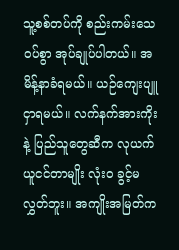သူ့စစ်တပ်ကို စည်းကမ်းသေဝပ်စွာ အုပ်ချုပ်ပါတယ်။ အမိန့်နာခံရမယ်။ ယဉ်ကျေးပျူငှာရမယ်။ လက်နက်အားကိုးနဲ့ ပြည်သူတွေဆီက လုယက်ယူငင်တာမျိုး လုံးဝ ခွင့်မလွှတ်ဘူး။ အကျိုးအမြတ်က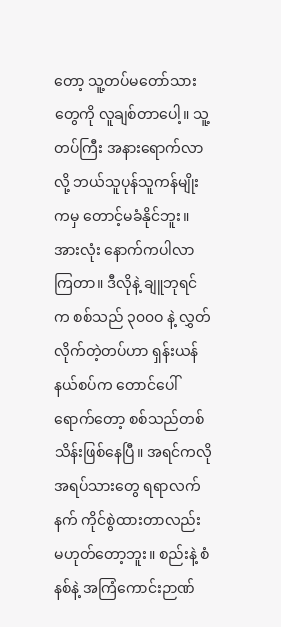တော့ သူ့တပ်မတော်သားတွေကို လူချစ်တာပေါ့။ သူ့တပ်ကြီး အနားရောက်လာလို့ ဘယ်သူပုန်သူကန်မျိုးကမှ တောင့်မခံနိုင်ဘူး။ အားလုံး နောက်ကပါလာကြတာ။ ဒီလိုနဲ့ ချူဘုရင်က စစ်သည် ၃၀၀ဝ နဲ့ လွှတ်လိုက်တဲ့တပ်ဟာ ရှန်းယန်နယ်စပ်က တောင်ပေါ်ရောက်တော့ စစ်သည်တစ်သိန်းဖြစ်နေပြီ။ အရင်ကလို အရပ်သားတွေ ရရာလက်နက် ကိုင်စွဲထားတာလည်း မဟုတ်တော့ဘူး။ စည်းနဲ့ စံနစ်နဲ့ အကြံကောင်းဉာဏ်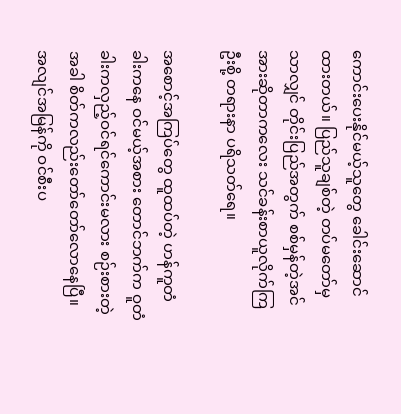ကောင်းပေးနိုင်မယ့်သူတွေ ခေါင်းဆောင်ထားတယ်။ ပြည်သူချစ်တဲ့ တပ်မတော်မှသာလျှင် တိုင်းပြည်အတွက် စစ်မှန်တဲ့အင်အားဆိုတာကလေး သင်ခန်းစာယူလိုက်ကြဦးစို့ တရားနာ ပရိသတ်ရေ။

အစောင့်အကြပ်တွေ ထူထပ်တဲ့ ဟန်ကူတံခါးကနေ ဝင်မယ့်အစား တောင်ဘက်က ဝူတံခါးကလှည့်ဝင်ရင်ကောင်းမလား စဉ်းစားတဲ့အခါ စိတ်ကလည်းတော်တော်လောနေပြီ။ အလျင်အမြန်ကို ဝင်စီးပ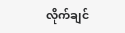လိုက်ချင်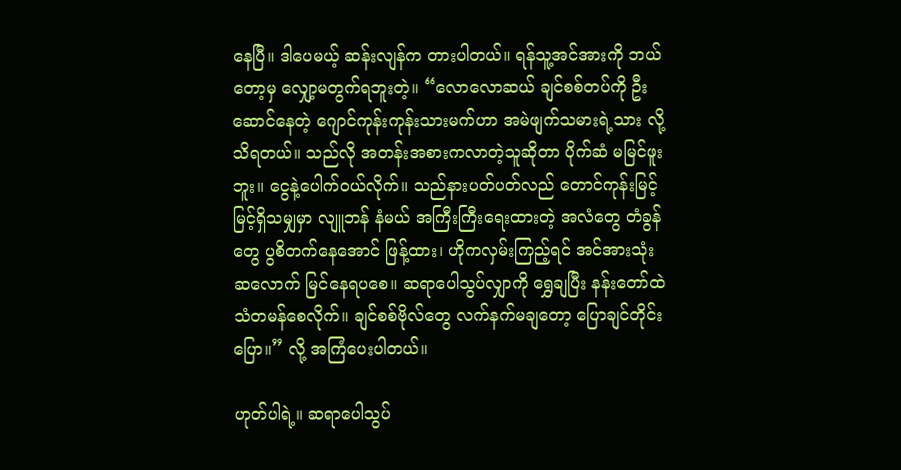နေပြီ။ ဒါပေမယ့် ဆန်းလျန်က တားပါတယ်။ ရန်သူ့အင်အားကို ဘယ်တော့မှ လျှော့မတွက်ရဘူးတဲ့။ “လောလောဆယ် ချင်စစ်တပ်ကို ဦးဆောင်နေတဲ့ ဂျောင်ကုန်းကုန်းသားမက်ဟာ အမဲဖျက်သမားရဲ့သား လို့ သိရတယ်။ သည်လို အတန်းအစားကလာတဲ့သူဆိုတာ ပိုက်ဆံ မမြင်ဖူးဘူး။ ငွေနဲ့ပေါက်ဝယ်လိုက်။ သည်နားပတ်ပတ်လည် တောင်ကုန်းမြင့်မြင့်ရှိသမျှမှာ လျူဘန် နံမယ် အကြီးကြီးရေးထားတဲ့ အလံတွေ တံခွန်တွေ ပွစိတက်နေအောင် ဖြန့်ထား၊ ဟိုကလှမ်းကြည့်ရင် အင်အားသုံးဆလောက် မြင်နေရပစေ။ ဆရာပေါသွပ်လျှာကို ရွှေချပြီး နန်းတော်ထဲ သံတမန်စေလိုက်။ ချင်စစ်ဗိုလ်တွေ လက်နက်မချတော့ ပြောချင်တိုင်းပြော။” လို့ အကြံပေးပါတယ်။

ဟုတ်ပါရဲ့။ ဆရာပေါသွပ်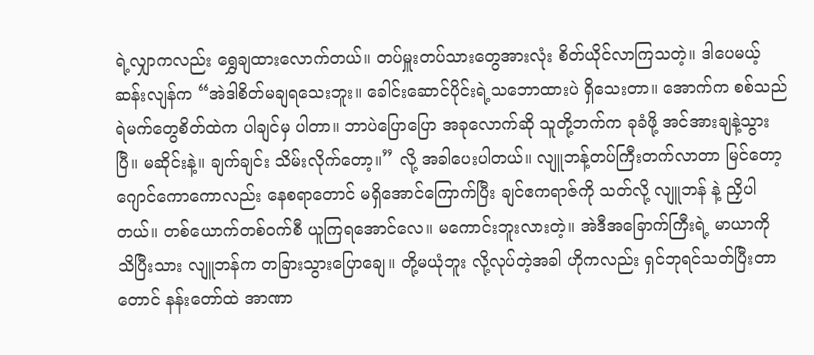ရဲ့လျှာကလည်း ရွှေချထားလောက်တယ်။ တပ်မှူးတပ်သားတွေအားလုံး စိတ်ယိုင်လာကြသတဲ့။ ဒါပေမယ့် ဆန်းလျန်က “အဲဒါစိတ်မချရသေးဘူး။ ခေါင်းဆောင်ပိုင်းရဲ့သဘောထားပဲ ရှိသေးတာ။ အောက်က စစ်သည်ရဲမက်တွေစိတ်ထဲက ပါချင်မှ ပါတာ။ ဘာပဲပြောပြော အခုလောက်ဆို သူတို့ဘက်က ခုခံဖို့ အင်အားချနဲ့သွားပြီ။ မဆိုင်းနဲ့။ ချက်ချင်း သိမ်းလိုက်တော့။” လို့ အခါပေးပါတယ်။ လျူဘန့်တပ်ကြီးတက်လာတာ မြင်တော့ ဂျောင်ကောကောလည်း နေစရာတောင် မရှိအောင်ကြောက်ပြီး ချင်ဧကရာဇ်ကို သတ်လို့ လျူဘန် နဲ့ ညှိပါတယ်။ တစ်ယောက်တစ်ဝက်စီ ယူကြရအောင်လေ။ မကောင်းဘူးလားတဲ့။ အဲဒီအခြောက်ကြီးရဲ့ မာယာကို သိပြီးသား လျူဘန်က တခြားသွားပြောချေ။ တို့မယုံဘူး လို့လုပ်တဲ့အခါ ဟိုကလည်း ရှင်ဘုရင်သတ်ပြီးတာတောင် နန်းတော်ထဲ အာဏာ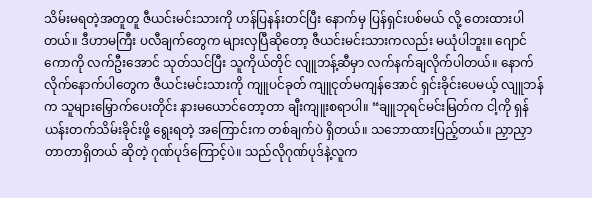သိမ်းမရတဲ့အတူတူ ဇီယင်းမင်းသားကို ဟန်ပြနန်းတင်ပြီး နောက်မှ ပြန်ရှင်းပစ်မယ် လို့ တေးထားပါတယ်။ ဒီဟာမကြီး ပလီချက်တွေက များလှပြီဆိုတော့ ဇီယင်းမင်းသားကလည်း မယုံပါဘူး။ ဂျောင်ကောကို လက်ဦးအောင် သုတ်သင်ပြီး သူကိုယ်တိုင် လျူဘန့်ဆီမှာ လက်နက်ချလိုက်ပါတယ်။ နောက်လိုက်နောက်ပါတွေက ဇီယင်းမင်းသားကို ကျူပင်ခုတ် ကျူငုတ်မကျန်အောင် ရှင်းခိုင်းပေမယ့် လျူဘန်က သူများမြှောက်ပေးတိုင်း နားမယောင်တော့တာ ချီးကျူးစရာပါ။ “ချူဘုရင်မင်းမြတ်က ငါ့ကို ရှန်ယန်းတက်သိမ်းခိုင်းဖို့ ရွေးရတဲ့ အကြောင်းက တစ်ချက်ပဲ ရှိတယ်။ သဘောထားပြည့်တယ်။ ညှာညှာတာတာရှိတယ် ဆိုတဲ့ ဂုဏ်ပုဒ်ကြောင့်ပဲ။ သည်လိုဂုဏ်ပုဒ်နဲ့လူက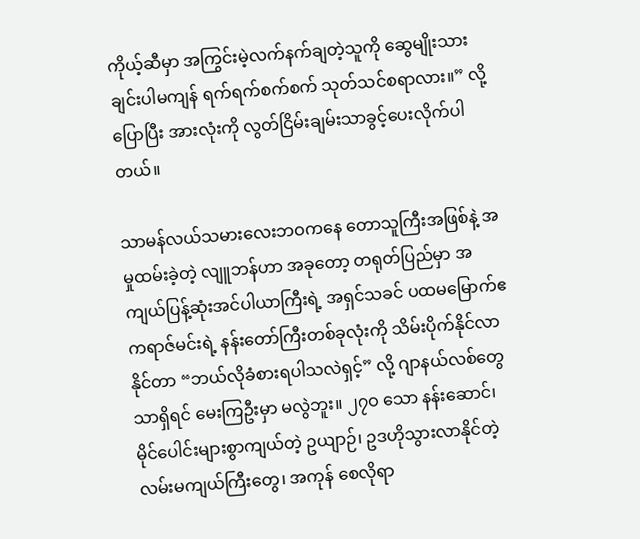ကိုယ့်ဆီမှာ အကြွင်းမဲ့လက်နက်ချတဲ့သူကို ဆွေမျိုးသားချင်းပါမကျန် ရက်ရက်စက်စက် သုတ်သင်စရာလား။” လို့ပြောပြီး အားလုံးကို လွတ်ငြိမ်းချမ်းသာခွင့်ပေးလိုက်ပါတယ်။

သာမန်လယ်သမားလေးဘဝကနေ တောသူကြီးအဖြစ်နဲ့ အမှုထမ်းခဲ့တဲ့ လျူဘန်ဟာ အခုတော့ တရုတ်ပြည်မှာ အကျယ်ပြန့်ဆုံးအင်ပါယာကြီးရဲ့ အရှင်သခင် ပထမမြောက်ဧကရာဇ်မင်းရဲ့ နန်းတော်ကြီးတစ်ခုလုံးကို သိမ်းပိုက်နိုင်လာနိုင်တာ “ဘယ်လိုခံစားရပါသလဲရှင့်” လို့ ဂျာနယ်လစ်တွေသာရှိရင် မေးကြဦးမှာ မလွဲဘူး။ ၂၇ဝ သော နန်းဆောင်၊ မိုင်ပေါင်းများစွာကျယ်တဲ့ ဥယျာဉ်၊ ဥဒဟိုသွားလာနိုင်တဲ့ လမ်းမကျယ်ကြီးတွေ၊ အကုန် စေလိုရာ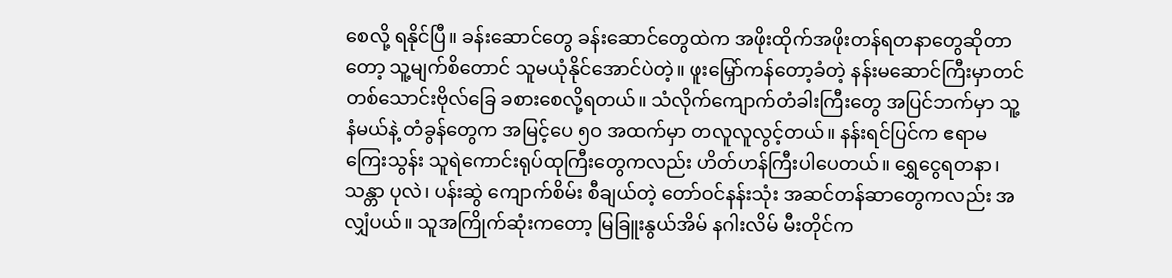စေလို့ ရနိုင်ပြီ။ ခန်းဆောင်တွေ ခန်းဆောင်တွေထဲက အဖိုးထိုက်အဖိုးတန်ရတနာတွေဆိုတာတော့ သူ့မျက်စိတောင် သူမယုံနိုင်အောင်ပဲတဲ့။ ဖူးမြှော်ကန်တော့ခံတဲ့ နန်းမဆောင်ကြီးမှာတင် တစ်သောင်းဗိုလ်ခြေ ခစားစေလို့ရတယ်။ သံလိုက်ကျောက်တံခါးကြီးတွေ အပြင်ဘက်မှာ သူ့နံမယ်နဲ့ တံခွန်တွေက အမြင့်ပေ ၅ဝ အထက်မှာ တလူလူလွင့်တယ်။ နန်းရင်ပြင်က ဧရာမကြေးသွန်း သူရဲကောင်းရုပ်ထုကြီးတွေကလည်း ဟိတ်ဟန်ကြီးပါပေတယ်။ ရွှေငွေရတနာ၊ သန္တာ ပုလဲ၊ ပန်းဆွဲ ကျောက်စိမ်း စီချယ်တဲ့ တော်ဝင်နန်းသုံး အဆင်တန်ဆာတွေကလည်း အလျှံပယ်။ သူအကြိုက်ဆုံးကတော့ မြခြူးနွယ်အိမ် နဂါးလိမ် မီးတိုင်က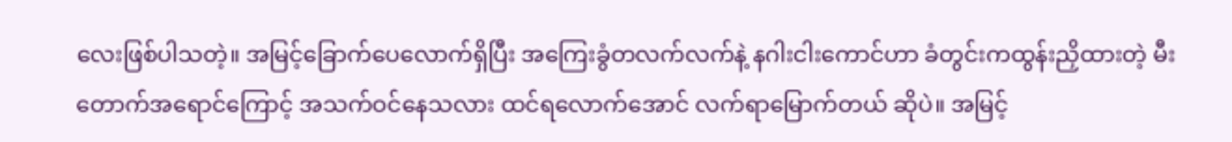လေးဖြစ်ပါသတဲ့။ အမြင့်ခြောက်ပေလောက်ရှိပြီး အကြေးခွံတလက်လက်နဲ့ နဂါးငါးကောင်ဟာ ခံတွင်းကထွန်းညှိထားတဲ့ မီးတောက်အရောင်ကြောင့် အသက်ဝင်နေသလား ထင်ရလောက်အောင် လက်ရာမြောက်တယ် ဆိုပဲ။ အမြင့်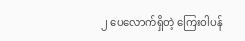၂ ပေလောက်ရှိတဲ့ ကြေးဝါပန်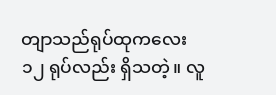တျာသည်ရုပ်ထုကလေး ၁၂ ရုပ်လည်း ရှိသတဲ့။ လူ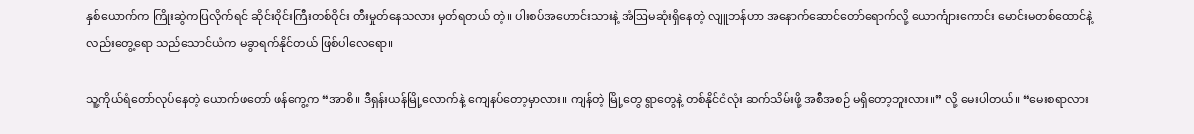နှစ်ယောက်က ကြိုးဆွဲကပြလိုက်ရင် ဆိုင်းဝိုင်းကြီးတစ်ဝိုင်း တီးမှုတ်နေသလား မှတ်ရတယ် တဲ့။ ပါးစပ်အဟောင်းသားနဲ့ အံဩမဆုံးရှိနေတဲ့ လျူဘန်ဟာ အနောက်ဆောင်တော်ရောက်လို့ ယောင်္ကျားကောင်း မောင်းမတစ်ထောင်နဲ့လည်းတွေ့ရော သည်သောင်ယံက မခွာရက်နိုင်တယ် ဖြစ်ပါလေရော။

သူ့ကိုယ်ရံတော်လုပ်နေတဲ့ ယောက်ဖတော် ဖန်ကွေ့က “အာစိ။ ဒီရှန်းယန်မြို့လောက်နဲ့ ကျေနပ်တော့မှာလား။ ကျန်တဲ့ မြို့တွေ ရွာတွေနဲ့ တစ်နိုင်ငံလုံး ဆက်သိမ်းဖို့ အစီအစဉ် မရှိတော့ဘူးလား။” လို့ မေးပါတယ်။ “မေးစရာလား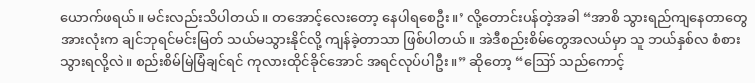ယောက်ဖရယ်။ မင်းလည်းသိပါတယ်။ တအောင့်လေးတော့ နေပါရစေဦး။’ လို့တောင်းပန်တဲ့အခါ “အာစိ သွားရည်ကျနေတာတွေ အားလုံးက ချင်ဘုရင်မင်းမြတ် သယ်မသွားနိုင်လို့ ကျန်ခဲ့တာသာ ဖြစ်ပါတယ်။ အဲဒီစည်းစိမ်တွေအလယ်မှာ သူ ဘယ်နှစ်လ စံစားသွားရလို့လဲ။ စည်းစိမ်မြဲမြံချင်ရင် ကုလားထိုင်ခိုင်အောင် အရင်လုပ်ပါဦး။” ဆိုတော့ “ဪ သည်ကောင့်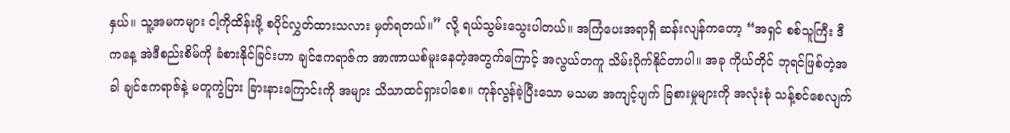နှယ်။ သူ့အမကများ ငါ့ကိုထိန်းဖို့ စပိုင်လွှတ်ထားသလား မှတ်ရတယ်။” လို့ ရယ်သွမ်းသွေးပါတယ်။ အကြံပေးအရာရှိ ဆန်းလျန်ကတော့ “အရှင် စစ်သူကြီး ဒီကနေ့ အဲဒီစည်းစိမ်ကို ခံစားနိုင်ခြင်းဟာ ချင်ဧကရာဇ်က အာဏာယစ်မူးနေတဲ့အတွက်ကြောင့် အလွယ်တကူ သိမ်းပိုက်နိုင်တာပါ။ အခု ကိုယ်တိုင် ဘုရင်ဖြစ်တဲ့အခါ ချင်ဧကရာဇ်နဲ့ မတူကွဲပြား ခြားနားကြောင်းကို အများ သိသာထင်ရှားပါစေ။ ကုန်လွန်ခဲ့ပြီးသော မသမာ အကျင့်ပျက် ခြစားမှုများကို အလုံးစုံ သန့်စင်စေလျက်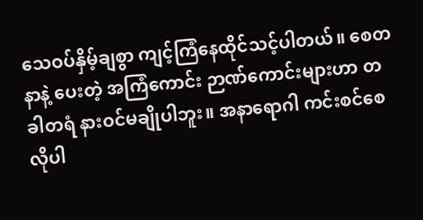သေဝပ်နှိမ့်ချစွာ ကျင့်ကြံနေထိုင်သင့်ပါတယ်။ စေတနာနဲ့ ပေးတဲ့ အကြံကောင်း ဉာဏ်ကောင်းများဟာ တခါတရံ နားဝင်မချိုပါဘူး။ အနာရောဂါ ကင်းစင်စေလိုပါ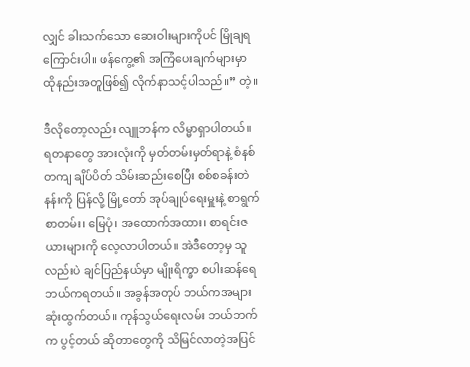လျှင် ခါးသက်သော ဆေးဝါးများကိုပင် မြိုချရကြောင်းပါ။ ဖန်ကွေ့၏ အကြံပေးချက်များမှာ ထိုနည်းအတူဖြစ်၍ လိုက်နာသင့်ပါသည်။” တဲ့။

ဒီလိုတော့လည်း လျူဘန်က လိမ္မာရှာပါတယ်။ ရတနာတွေ အားလုံးကို မှတ်တမ်းမှတ်ရာနဲ့ စံနစ်တကျ ချိပ်ပိတ် သိမ်းဆည်းစေပြီး စစ်စခန်းတဲနန်းကို ပြန်လို့ မြို့တော် အုပ်ချုပ်ရေးမှူးနဲ့ စာရွက်စာတမ်း၊ မြေပုံ၊ အထောက်အထား၊ စာရင်းဇယားများကို လေ့လာပါတယ်။ အဲဒီတော့မှ သူလည်းပဲ ချင်ပြည်နယ်မှာ မျိုးရိက္ခာ စပါးဆန်ရေ ဘယ်ကရတယ်။ အခွန်အတုပ် ဘယ်ကအများဆုံးထွက်တယ်။ ကုန်သွယ်ရေးလမ်း ဘယ်ဘက်က ပွင့်တယ် ဆိုတာတွေကို သိမြင်လာတဲ့အပြင်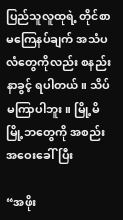ပြည်သူလူထုရဲ့ တိုင်စာ မကြေနပ်ချက် အသံပလံတွေကိုလည်း စနည်းနာခွင့် ရပါတယ်။ သိပ်မကြာပါဘူး။ မြို့မိမြို့ဘတွေကို အစည်းအဝေးခေါ်ပြီး

“အဖိုး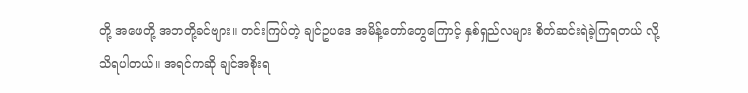တို့ အဖေတို့ အဘတို့ခင်ဗျား။ တင်းကြပ်တဲ့ ချင်ဥပဒေ အမိန့်တော်တွေကြောင့် နှစ်ရှည်လများ စိတ်ဆင်းရဲခဲ့ကြရတယ် လို့ သိရပါတယ်။ အရင်ကဆို ချင်အစိုးရ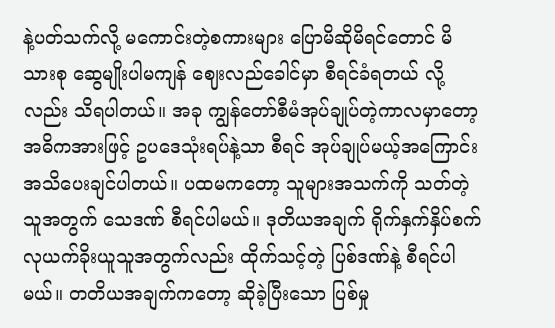နဲ့ပတ်သက်လို့ မကောင်းတဲ့စကားများ ပြောမိဆိုမိရင်တောင် မိသားစု ဆွေမျိုးပါမကျန် ဈေးလည်ခေါင်မှာ စီရင်ခံရတယ် လို့လည်း သိရပါတယ်။ အခု ကျွန်တော်စီမံအုပ်ချုပ်တဲ့ကာလမှာတော့ အဓိကအားဖြင့် ဥပဒေသုံးရပ်နဲ့သာ စီရင် အုပ်ချုပ်မယ့်အကြောင်း အသိပေးချင်ပါတယ်။ ပထမကတော့ သူများအသက်ကို သတ်တဲ့သူအတွက် သေဒဏ် စီရင်ပါမယ်။ ဒုတိယအချက် ရိုက်နှက်နှိပ်စက် လုယက်ခိုးယူသူအတွက်လည်း ထိုက်သင့်တဲ့ ပြစ်ဒဏ်နဲ့ စီရင်ပါမယ်။ တတိယအချက်ကတော့ ဆိုခဲ့ပြီးသော ပြစ်မှု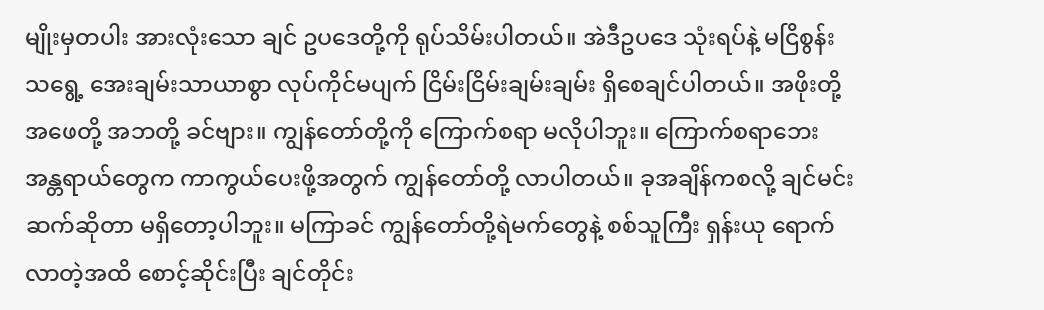မျိုးမှတပါး အားလုံးသော ချင် ဥပဒေတို့ကို ရုပ်သိမ်းပါတယ်။ အဲဒီဥပဒေ သုံးရပ်နဲ့ မငြိစွန်းသရွေ့ အေးချမ်းသာယာစွာ လုပ်ကိုင်မပျက် ငြိမ်းငြိမ်းချမ်းချမ်း ရှိစေချင်ပါတယ်။ အဖိုးတို့ အဖေတို့ အဘတို့ ခင်ဗျား။ ကျွန်တော်တို့ကို ကြောက်စရာ မလိုပါဘူး။ ကြောက်စရာဘေးအန္တရာယ်တွေက ကာကွယ်ပေးဖို့အတွက် ကျွန်တော်တို့ လာပါတယ်။ ခုအချိန်ကစလို့ ချင်မင်းဆက်ဆိုတာ မရှိတော့ပါဘူး။ မကြာခင် ကျွန်တော်တို့ရဲမက်တွေနဲ့ စစ်သူကြီး ရှန်းယု ရောက်လာတဲ့အထိ စောင့်ဆိုင်းပြီး ချင်တိုင်း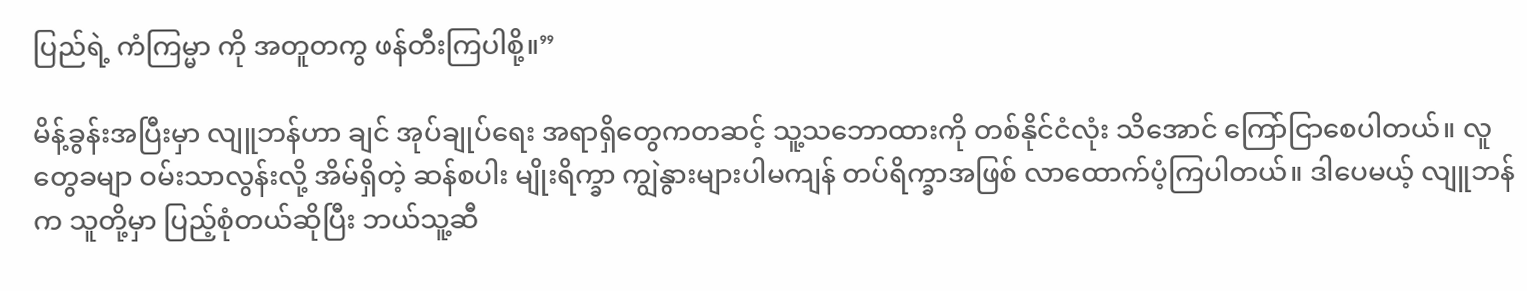ပြည်ရဲ့ ကံကြမ္မာ ကို အတူတကွ ဖန်တီးကြပါစို့။”

မိန့်ခွန်းအပြီးမှာ လျူဘန်ဟာ ချင် အုပ်ချုပ်ရေး အရာရှိတွေကတဆင့် သူ့သဘောထားကို တစ်နိုင်ငံလုံး သိအောင် ကြော်ငြာစေပါတယ်။ လူတွေခမျာ ဝမ်းသာလွန်းလို့ အိမ်ရှိတဲ့ ဆန်စပါး မျိုးရိက္ခာ ကျွဲနွားများပါမကျန် တပ်ရိက္ခာအဖြစ် လာထောက်ပံ့ကြပါတယ်။ ဒါပေမယ့် လျူဘန်က သူတို့မှာ ပြည့်စုံတယ်ဆိုပြီး ဘယ်သူ့ဆီ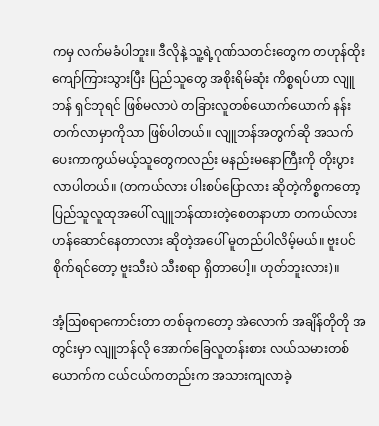ကမှ လက်မခံပါဘူး။ ဒီလိုနဲ့ သူ့ရဲ့ဂုဏ်သတင်းတွေက တဟုန်ထိုး ကျော်ကြားသွားပြီး ပြည်သူတွေ အစိုးရိမ်ဆုံး ကိစ္စရပ်ဟာ လျူဘန် ရှင်ဘုရင် ဖြစ်မလာပဲ တခြားလူတစ်ယောက်ယောက် နန်းတက်လာမှာကိုသာ ဖြစ်ပါတယ်။ လျူဘန်အတွက်ဆို အသက်ပေးကာကွယ်မယ့်သူတွေကလည်း မနည်းမနောကြီးကို တိုးပွားလာပါတယ်။ (တကယ်လား ပါးစပ်ပြောလား ဆိုတဲ့ကိစ္စကတော့ ပြည်သူလူထုအပေါ် လျူဘန်ထားတဲ့စေတနာဟာ တကယ်လား ဟန်ဆောင်နေတာလား ဆိုတဲ့အပေါ် မူတည်ပါလိမ့်မယ်။ ဗူးပင်စိုက်ရင်တော့ ဗူးသီးပဲ သီးစရာ ရှိတာပေါ့။ ဟုတ်ဘူးလား)။

အံ့ဩစရာကောင်းတာ တစ်ခုကတော့ အဲလောက် အချိန်တိုတို အတွင်းမှာ လျူဘန်လို အောက်ခြေလူတန်းစား လယ်သမားတစ်ယောက်က ငယ်ငယ်ကတည်းက အသားကျလာခဲ့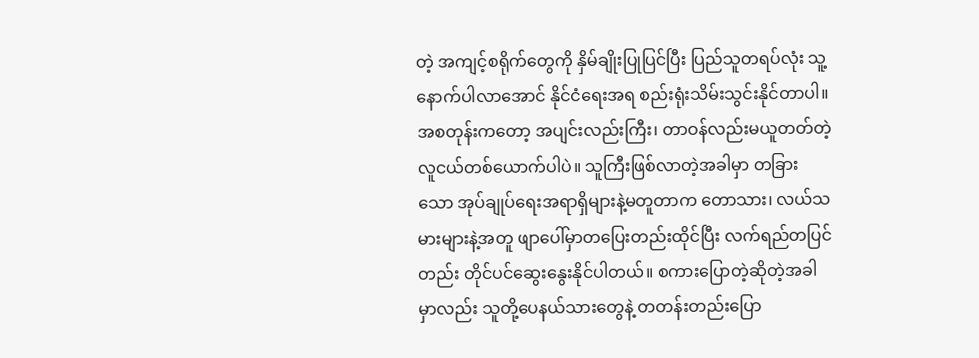တဲ့ အကျင့်စရိုက်တွေကို နှိမ်ချိုးပြုပြင်ပြီး ပြည်သူတရပ်လုံး သူ့နောက်ပါလာအောင် နိုင်ငံရေးအရ စည်းရုံးသိမ်းသွင်းနိုင်တာပါ။ အစတုန်းကတော့ အပျင်းလည်းကြီး၊ တာဝန်လည်းမယူတတ်တဲ့ လူငယ်တစ်ယောက်ပါပဲ။ သူကြီးဖြစ်လာတဲ့အခါမှာ တခြားသော အုပ်ချုပ်ရေးအရာရှိများနဲ့မတူတာက တောသား၊ လယ်သမားများနဲ့အတူ ဖျာပေါ်မှာတပြေးတည်းထိုင်ပြီး လက်ရည်တပြင်တည်း တိုင်ပင်ဆွေးနွေးနိုင်ပါတယ်။ စကားပြောတဲ့ဆိုတဲ့အခါမှာလည်း သူတို့ပေနယ်သားတွေနဲ့ တတန်းတည်းပြော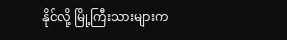နိုင်လို့ မြို့ကြီးသားများက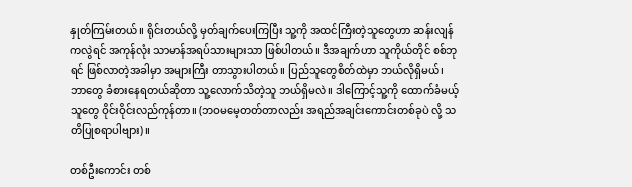နှုတ်ကြမ်းတယ်။ ရိုင်းတယ်လို့ မှတ်ချက်ပေးကြပြီး သူ့ကို အထင်ကြီးတဲ့သူတွေဟာ ဆန်းလျန်ကလွဲရင် အကုန်လုံး သာမာန်အရပ်သားများသာ ဖြစ်ပါတယ်။ ဒီအချက်ဟာ သူကိုယ်တိုင် စစ်ဘုရင် ဖြစ်လာတဲ့အခါမှာ အများကြီး တာသွားပါတယ်။ ပြည်သူတွေစိတ်ထဲမှာ ဘယ်လိုရှိမယ်၊ ဘာတွေ ခံစားနေရတယ်ဆိုတာ သူ့လောက်သိတဲ့သူ ဘယ်ရှိမလဲ။ ဒါကြောင့်သူ့ကို ထောက်ခံမယ့်သူတွေ ဝိုင်းဝိုင်းလည်ကုန်တာ။ (ဘဝမမေ့တတ်တာလည်း အရည်အချင်းကောင်းတစ်ခုပဲ လို့ သတိပြုစရာပါဗျား)။

တစ်ဦးကောင်း တစ်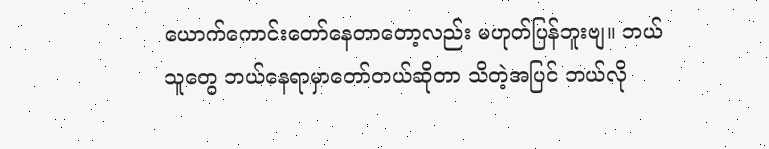ယောက်ကောင်းတော်နေတာတော့လည်း မဟုတ်ပြန်ဘူးဗျ။ ဘယ်သူတွေ ဘယ်နေရာမှာတော်တယ်ဆိုတာ သိတဲ့အပြင် ဘယ်လို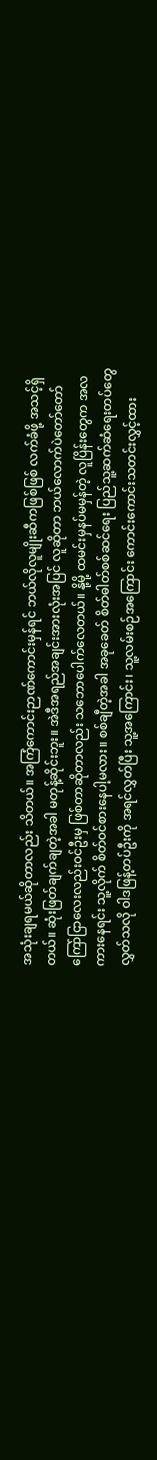အသုံးချရမယ်ဆိုတာလည်း သိတယ်။ အကြံကောင်းဉာဏ်ကောင်းမှန်ရင် ဘယ်လိုလူမျိုးဆီကဖြစ်ဖြစ် လက်ခံဖို့ အသင့်ရှိတယ်။ ဆုံးဖြတ်ချက်ချတဲ့အခါ မတုန့်ဆိုင်းဘူး။ အဲဒီအရည်အချင်းအားလုံးအပြင် လူဆိုတာ ဘယ်လောက်ပဲတော်တော် ကြော်ငြာလေးလည်းဝင်ဦးမှ ဖြစ်တာဆိုတာလည်း သဘောပေါက်လေတယ်။ နို့မို့ ထမင်းမှနပ်မမှန်တဲ့ လူပြိန်းတွေက အလကားနေရင်း သူ့လိုက် စိတ်ဝင်စားနေပါ့မလား။ စစ်ချီတဲ့အခါ အခုခေတ် စိတ်ဓါတ်စစ်ဆင်ရေး ပြည်သူ့ဆက်ဆံရေးတပ်တွေ လွှတ်သလို ဝါဒဖြန့်တပ်ဦးကို အရင်လွှတ်ပြီး သူ့အကြောင်း၊ သူ့လမ်းစဉ်အကြောင်း ကောင်းကောင်းသတင်းလွှင့်ထား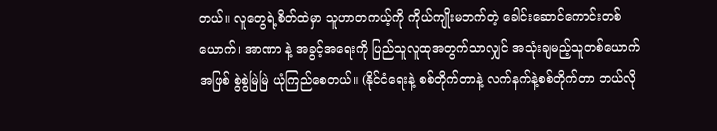တယ်။ လူတွေရဲ့စိတ်ထဲမှာ သူဟာတကယ့်ကို ကိုယ်ကျိုးမဘက်တဲ့ ခေါင်းဆောင်ကောင်းတစ်ယောက်၊ အာဏာ နဲ့ အခွင့်အရေးကို ပြည်သူလူထုအတွက်သာလျှင် အသုံးချမည့်သူတစ်ယောက်အဖြစ် စွဲစွဲမြဲမြဲ ယုံကြည်စေတယ်။ (နိုင်ငံရေးနဲ့ စစ်တိုက်တာနဲ့ လက်နက်နဲ့စစ်တိုက်တာ ဘယ်လို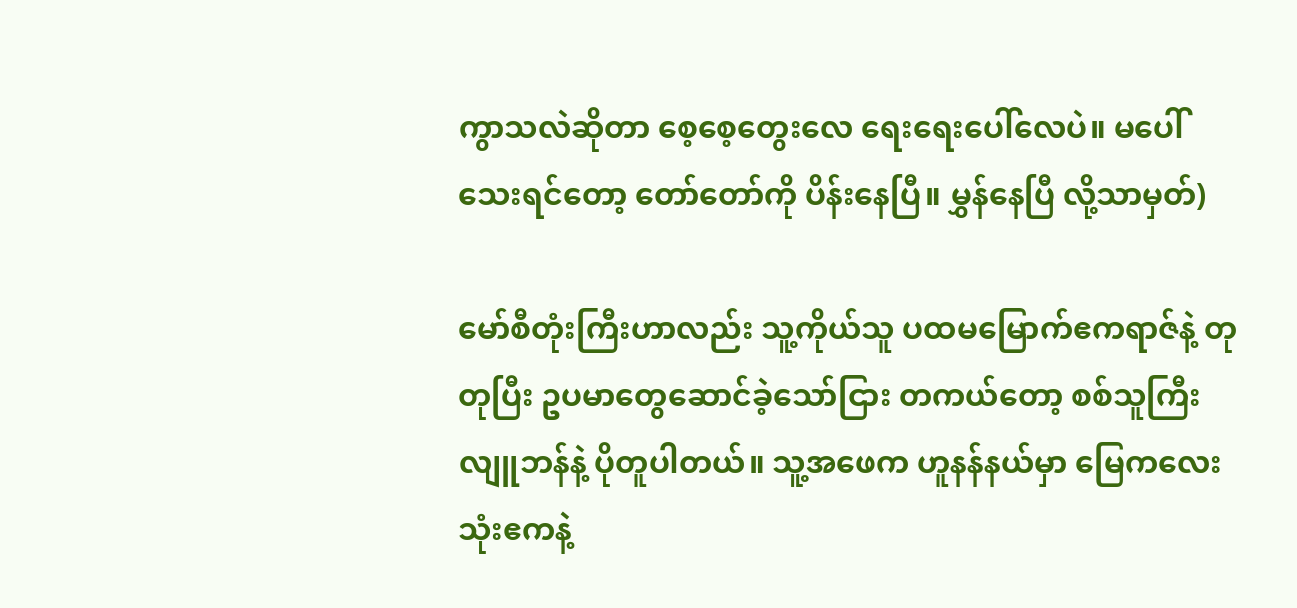ကွာသလဲဆိုတာ စေ့စေ့တွေးလေ ရေးရေးပေါ်လေပဲ။ မပေါ်သေးရင်တော့ တော်တော်ကို ပိန်းနေပြီ။ မွှန်နေပြီ လို့သာမှတ်)

မော်စီတုံးကြီးဟာလည်း သူ့ကိုယ်သူ ပထမမြောက်ဧကရာဇ်နဲ့ တုတုပြီး ဥပမာတွေဆောင်ခဲ့သော်ငြား တကယ်တော့ စစ်သူကြီးလျူဘန်နဲ့ ပိုတူပါတယ်။ သူ့အဖေက ဟူနန်နယ်မှာ မြေကလေးသုံးဧကနဲ့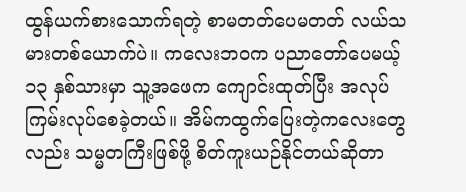ထွန်ယက်စားသောက်ရတဲ့ စာမတတ်ပေမတတ် လယ်သမားတစ်ယောက်ပဲ။ ကလေးဘဝက ပညာတော်ပေမယ့် ၁၃ နှစ်သားမှာ သူ့အဖေက ကျောင်းထုတ်ပြီး အလုပ်ကြမ်းလုပ်စေခဲ့တယ်။ အိမ်ကထွက်ပြေးတဲ့ကလေးတွေလည်း သမ္မတကြီးဖြစ်ဖို့ စိတ်ကူးယဉ်နိုင်တယ်ဆိုတာ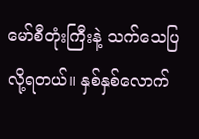မော်စီတုံးကြီးနဲ့ သက်သေပြလို့ရတယ်။ နှစ်နှစ်လောက်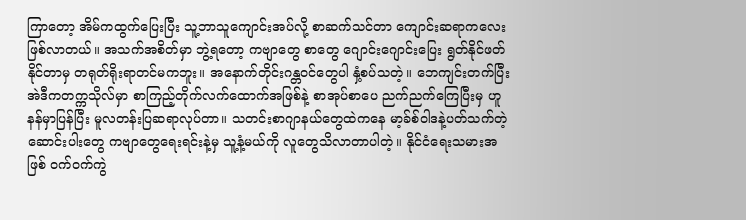ကြာတော့ အိမ်ကထွက်ပြေးပြီး သူ့ဘာသူကျောင်းအပ်လို့ စာဆက်သင်တာ ကျောင်းဆရာကလေး ဖြစ်လာတယ်။ အသက်အစိတ်မှာ ဘွဲ့ရတော့ ကဗျာတွေ စာတွေ ဂျောင်းဂျောင်းပြေး ရွတ်နိုင်ဖတ်နိုင်တာမှ တရုတ်ရိုးရာတင်မကဘူး။ အနောက်တိုင်းဂန္တဝင်တွေပါ နှံ့စပ်သတဲ့။ ဘေကျင်းတက်ပြီး အဲဒီကတက္ကသိုလ်မှာ စာကြည့်တိုက်လက်ထောက်အဖြစ်နဲ့ စာအုပ်စာပေ ညက်ညက်ကြေပြီးမှ ဟူနန်မှာပြန်ပြီး မူလတန်းပြဆရာလုပ်တာ။ သတင်းစာဂျာနယ်တွေထဲကနေ မာ့ခ်စ်ဝါဒနဲ့ပတ်သက်တဲ့ ဆောင်းပါးတွေ ကဗျာတွေရေးရင်းနဲ့မှ သူ့နံ့မယ်ကို လူတွေသိလာတာပါတဲ့။ နိုင်ငံရေးသမားအဖြစ် ဝက်ဝက်ကွဲ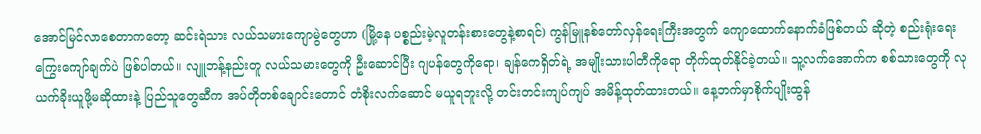အောင်မြင်လာစေတာကတော့ ဆင်းရဲသား လယ်သမားကျောမွဲတွေဟာ (မြို့နေ ပစ္စည်းမဲ့လူတန်းစားတွေနဲ့စာရင်) ကွန်မြူနစ်တော်လှန်ရေးကြီးအတွက် ကျောထောက်နောက်ခံဖြစ်တယ် ဆိုတဲ့ စည်းရုံးရေးကြွေးကျော်ချက်ပဲ ဖြစ်ပါတယ်။ လျူဘန့်နည်းတူ လယ်သမားတွေကို ဦးဆောင်ပြီး ဂျပန်တွေကိုရော၊ ချန်ကေရှိတ်ရဲ့ အမျိုးသားပါတီကိုရော တိုက်ထုတ်နိုင်ခဲ့တယ်။ သူ့လက်အောက်က စစ်သားတွေကို လုယက်ခိုးယူဖို့မဆိုထားနဲ့ ပြည်သူတွေဆီက အပ်တိုတစ်ချောင်းတောင် တံစိုးလက်ဆောင် မယူရဘူးလို့ တင်းတင်းကျပ်ကျပ် အမိန့်ထုတ်ထားတယ်။ နေ့ဘက်မှာစိုက်ပျိုးထွန်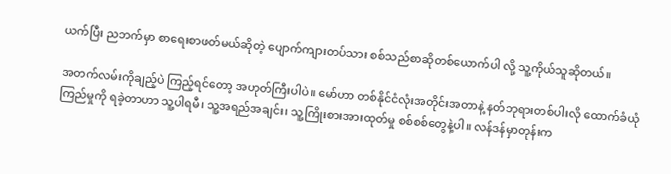ယက်ပြီး ညဘက်မှာ စာရေးစာဖတ်မယ်ဆိုတဲ့ ပျောက်ကျားတပ်သား စစ်သည်စာဆိုတစ်ယောက်ပါ လို့ သူ့ကိုယ်သူဆိုတယ်။

အတက်လမ်းကိုချည့်ပဲ ကြည့်ရင်တော့ အဟုတ်ကြီးပါပဲ။ မော်ဟာ တစ်နိုင်ငံလုံးအတိုင်းအတာနဲ့ နတ်ဘုရားတစ်ပါးလို ထောက်ခံယုံကြည်မှုကို ရခဲ့တာဟာ သူ့ပါရမီ၊ သူ့အရည်အချင်း၊ သူ့ကြိုးစားအားထုတ်မှု စစ်စစ်တွေနဲ့ပါ။ လန်ဒန်မှာတုန်းက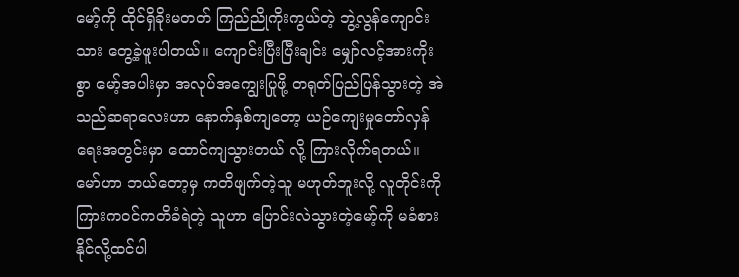မော့်ကို ထိုင်ရှိခိုးမတတ် ကြည်ညိုကိုးကွယ်တဲ့ ဘွဲ့လွန်ကျောင်းသား တွေ့ခဲ့ဖူးပါတယ်။ ကျောင်းပြီးပြီးချင်း မျှော်လင့်အားကိုးစွာ မော့်အပါးမှာ အလုပ်အကျွေးပြုဖို့ တရုတ်ပြည်ပြန်သွားတဲ့ အဲသည်ဆရာလေးဟာ နောက်နှစ်ကျတော့ ယဉ်ကျေးမှုတော်လှန်ရေးအတွင်းမှာ ထောင်ကျသွားတယ် လို့ ကြားလိုက်ရတယ်။ မော်ဟာ ဘယ်တော့မှ ကတိဖျက်တဲ့သူ မဟုတ်ဘူးလို့ လူတိုင်းကို ကြားကဝင်ကတိခံရဲတဲ့ သူဟာ ပြောင်းလဲသွားတဲ့မော့်ကို မခံစားနိုင်လို့ထင်ပါ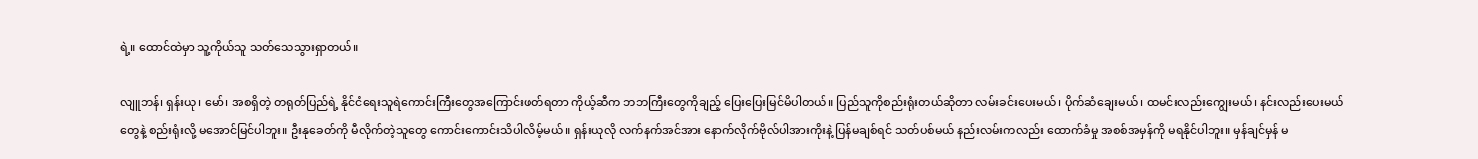ရဲ့။ ထောင်ထဲမှာ သူ့ကိုယ်သူ သတ်သေသွားရှာတယ်။

လျူဘန်၊ ရှန်းယု၊ မော်၊ အစရှိတဲ့ တရုတ်ပြည်ရဲ့ နိုင်ငံရေးသူရဲကောင်းကြီးတွေအကြောင်းဖတ်ရတာ ကိုယ့်ဆီက ဘဘကြီးတွေကိုချည့် ပြေးပြေးမြင်မိပါတယ်။ ပြည်သူကိုစည်းရုံးတယ်ဆိုတာ လမ်းခင်းပေးမယ်၊ ပိုက်ဆံချေးမယ်၊ ထမင်းလည်းကျွေးမယ်၊ နင်းလည်းပေးမယ်တွေနဲ့ စည်းရုံးလို့ မအောင်မြင်ပါဘူး။ ဦးနုခေတ်ကို မီလိုက်တဲ့သူတွေ ကောင်းကောင်းသိပါလိမ့်မယ်။ ရှန်းယုလို လက်နက်အင်အား နောက်လိုက်ဗိုလ်ပါအားကိုးနဲ့ ပြန်မချစ်ရင် သတ်ပစ်မယ် နည်းလမ်းကလည်း ထောက်ခံမှု အစစ်အမှန်ကို မရနိုင်ပါဘူး။ မှန်ချင်မှန် မ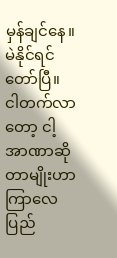မှန်ချင်နေ။ မဲနိုင်ရင်တော်ပြီ။ ငါတက်လာတော့ ငါ့အာဏာဆိုတာမျိုးဟာ ကြာလေ ပြည်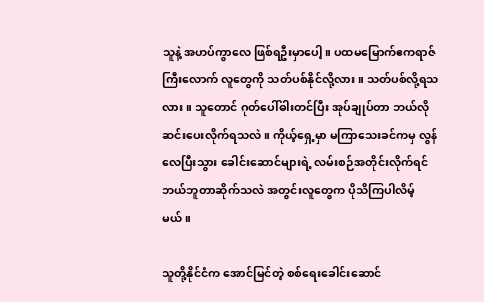သူနဲ့ အဟပ်ကွာလေ ဖြစ်ရဦးမှာပေါ့။ ပထမမြောက်ဧကရာဇ်ကြီးလောက် လူတွေကို သတ်ပစ်နိုင်လို့လား။ သတ်ပစ်လို့ရသလား။ သူတောင် ဂုတ်ပေါ်ဓါးတင်ပြီး အုပ်ချုပ်တာ ဘယ်လိုဆင်းပေးလိုက်ရသလဲ။ ကိုယ့်ရှေ့မှာ မကြာသေးခင်ကမှ လွန်လေပြီးသွား ခေါင်းဆောင်များရဲ့ လမ်းစဉ်အတိုင်းလိုက်ရင် ဘယ်ဘူတာဆိုက်သလဲ အတွင်းလူတွေက ပိုသိကြပါလိမ့်မယ်။

သူတို့နိုင်ငံက အောင်မြင်တဲ့ စစ်ရေးခေါင်းဆောင်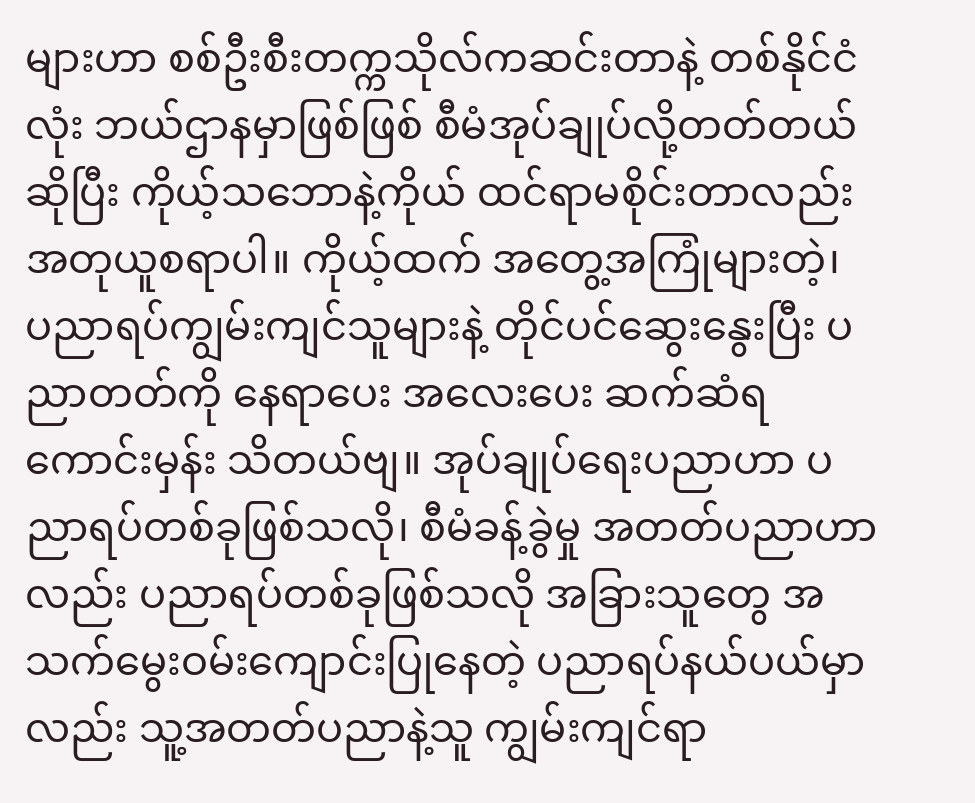များဟာ စစ်ဦးစီးတက္ကသိုလ်ကဆင်းတာနဲ့ တစ်နိုင်ငံလုံး ဘယ်ဌာနမှာဖြစ်ဖြစ် စီမံအုပ်ချုပ်လို့တတ်တယ်ဆိုပြီး ကိုယ့်သဘောနဲ့ကိုယ် ထင်ရာမစိုင်းတာလည်း အတုယူစရာပါ။ ကိုယ့်ထက် အတွေ့အကြုံများတဲ့၊ ပညာရပ်ကျွမ်းကျင်သူများနဲ့ တိုင်ပင်ဆွေးနွေးပြီး ပညာတတ်ကို နေရာပေး အလေးပေး ဆက်ဆံရကောင်းမှန်း သိတယ်ဗျ။ အုပ်ချုပ်ရေးပညာဟာ ပညာရပ်တစ်ခုဖြစ်သလို၊ စီမံခန့်ခွဲမှု အတတ်ပညာဟာလည်း ပညာရပ်တစ်ခုဖြစ်သလို အခြားသူတွေ အသက်မွေးဝမ်းကျောင်းပြုနေတဲ့ ပညာရပ်နယ်ပယ်မှာလည်း သူ့အတတ်ပညာနဲ့သူ ကျွမ်းကျင်ရာ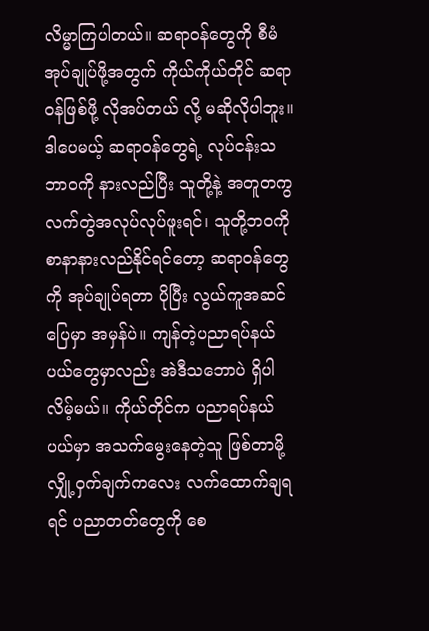လိမ္မာကြပါတယ်။ ဆရာဝန်တွေကို စီမံအုပ်ချုပ်ဖို့အတွက် ကိုယ်ကိုယ်တိုင် ဆရာဝန်ဖြစ်ဖို့ လိုအပ်တယ် လို့ မဆိုလိုပါဘူး။ ဒါပေမယ့် ဆရာဝန်တွေရဲ့ လုပ်ငန်းသဘာဝကို နားလည်ပြီး သူတို့နဲ့ အတူတကွ လက်တွဲအလုပ်လုပ်ဖူးရင်၊ သူတို့ဘဝကို စာနာနားလည်နိုင်ရင်တော့ ဆရာဝန်တွေကို အုပ်ချုပ်ရတာ ပိုပြီး လွယ်ကူအဆင်ပြေမှာ အမှန်ပဲ။ ကျန်တဲ့ပညာရပ်နယ်ပယ်တွေမှာလည်း အဲဒီသဘောပဲ ရှိပါလိမ့်မယ်။ ကိုယ်တိုင်က ပညာရပ်နယ်ပယ်မှာ အသက်မွေးနေတဲ့သူ ဖြစ်တာမို့ လျှို့ဝှက်ချက်ကလေး လက်ထောက်ချရရင် ပညာတတ်တွေကို စေ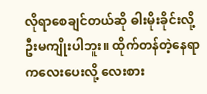လိုရာစေချင်တယ်ဆို ဓါးမိုးခိုင်းလို့ ဦးမကျိုးပါဘူး။ ထိုက်တန်တဲ့နေရာကလေးပေးလို့ လေးစား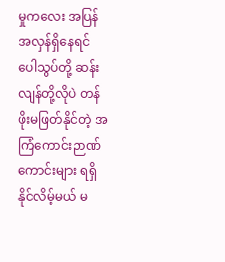မှုကလေး အပြန်အလှန်ရှိနေရင် ပေါသွပ်တို့ ဆန်းလျန်တို့လိုပဲ တန်ဖိုးမဖြတ်နိုင်တဲ့ အကြံကောင်းဉာဏ်ကောင်းများ ရရှိနိုင်လိမ့်မယ် မ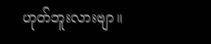ဟုတ်ဘူးလားဗျာ။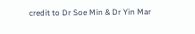credit to Dr Soe Min & Dr Yin Mar